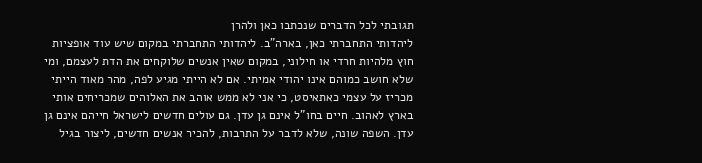תגובתי לכל הדברים שנכתבו כאן ולהרן
ליהדותי התחברתי כאן, בארה"ב. ליהדותי התחברתי במקום שיש עוד אופציות חוץ מלהיות חרדי או חילוני, במקום שאין אנשים שלוקחים את הדת לעצמם, ומי שלא חושב כמוהם אינו יהודי אמיתי. אם לא הייתי מגיע לפה, מהר מאוד הייתי מכריז על עצמי כאתאיסט, כי אני לא ממש אוהב את האלוהים שמכריחים אותי בארץ לאהוב. חיים בחו"ל אינם גן עדן. גם עולים חדשים לישראל חייהם אינם גן עדן. השפה שונה, שלא לדבר על התרבות, להכיר אנשים חדשים, ליצור בגיל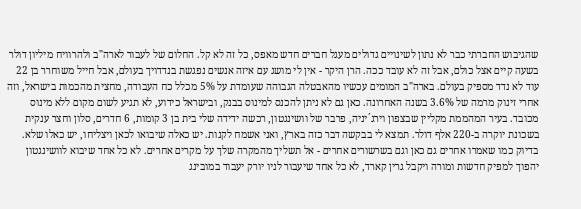שהגיבוש החברתי כבר לא נתון לשינויים גדולים מעגל חברים חדש מאפס, כל זה לא קל. החלום של לעבור לארה"ב ולהרוויח מיליון דולר בשעה קיים אצל כולם, אבל זה לא עובד ככה. הרן היקר - אין לי מושג עם איזה אנשים נפגשת בנדדויך בעולם, אבל חייל משוחרר בן 22 עוד לא נדד מספיק בעולם. בארה"ב המומים עכשיו מהאבטלה הגבוהה שעומדת על 5% מכלל כח העבודה, מחצית מהכמות בישראל, וזה אחרי זינוק מרמה של 3.6% בשנה האחרונה. כאן גם לא ניתן להכנס למינוס בבנק, ובישראל כידוע, לא תגיע לשום מקום ללא מינוס מכובד. בעיר המהממת מקליין שבצפון וירג´יניה, פרבר של וושינגטון, רכשה ידידה שלי בית בן 3 קומות, 6 חדרים, סלון וחצר ענקית בשכונת יוקרה ב-220 אלף דולר. תמצא לי בבקשה דבר כזה בארץ, ואני אשמח לקנות. יש כאלה שיבואו לכאן ויצליחו, יש כאלו שלא. בדיוק כמו שאמרו אחרים גם כאן וגם בשרשורים אחרים - אל תשליך מהמקרה שלך על מקרים אחרים. לא כל אחד שיבוא לוושינגטון יהפוך למפיק חדשות ומורה ויקבל גרין קארד, לא כל אחד שיעבור לניו יורק יעבוד במובינג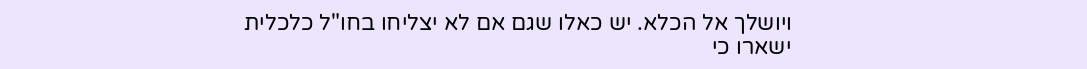ויושלך אל הכלא. יש כאלו שגם אם לא יצליחו בחו"ל כלכלית ישארו כי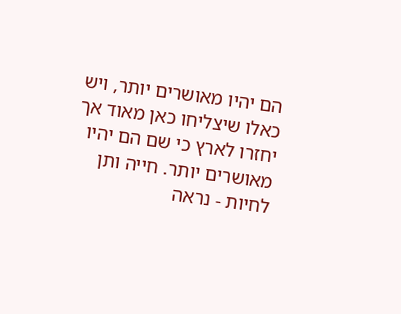הם יהיו מאושרים יותר, ויש כאלו שיצליחו כאן מאוד אך יחזרו לארץ כי שם הם יהיו מאושרים יותר. חייה ותן לחיות - נראה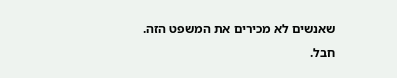שאנשים לא מכירים את המשפט הזה. חבל.